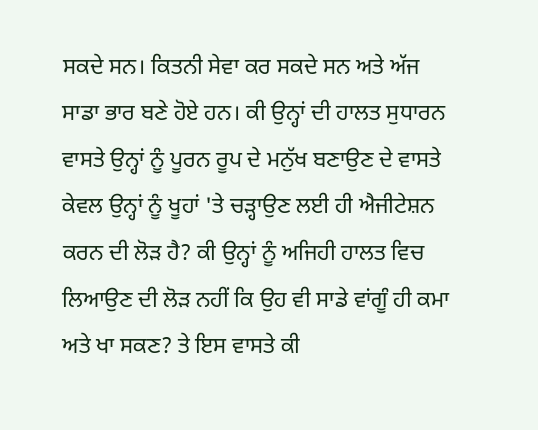ਸਕਦੇ ਸਨ। ਕਿਤਨੀ ਸੇਵਾ ਕਰ ਸਕਦੇ ਸਨ ਅਤੇ ਅੱਜ ਸਾਡਾ ਭਾਰ ਬਣੇ ਹੋਏ ਹਨ। ਕੀ ਉਨ੍ਹਾਂ ਦੀ ਹਾਲਤ ਸੁਧਾਰਨ ਵਾਸਤੇ ਉਨ੍ਹਾਂ ਨੂੰ ਪੂਰਨ ਰੂਪ ਦੇ ਮਨੁੱਖ ਬਣਾਉਣ ਦੇ ਵਾਸਤੇ ਕੇਵਲ ਉਨ੍ਹਾਂ ਨੂੰ ਖੂਹਾਂ 'ਤੇ ਚੜ੍ਹਾਉਣ ਲਈ ਹੀ ਐਜੀਟੇਸ਼ਨ ਕਰਨ ਦੀ ਲੋੜ ਹੈ? ਕੀ ਉਨ੍ਹਾਂ ਨੂੰ ਅਜਿਹੀ ਹਾਲਤ ਵਿਚ ਲਿਆਉਣ ਦੀ ਲੋੜ ਨਹੀਂ ਕਿ ਉਹ ਵੀ ਸਾਡੇ ਵਾਂਗੂੰ ਹੀ ਕਮਾ ਅਤੇ ਖਾ ਸਕਣ? ਤੇ ਇਸ ਵਾਸਤੇ ਕੀ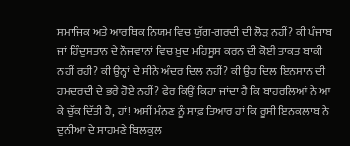ਸਮਾਜਿਕ ਅਤੇ ਆਰਥਿਕ ਨਿਯਮ ਵਿਚ ਯੁੱਗ-ਗਰਦੀ ਦੀ ਲੋੜ ਨਹੀਂ? ਕੀ ਪੰਜਾਬ ਜਾਂ ਹਿੰਦੁਸਤਾਨ ਦੇ ਨੌਜਵਾਨਾਂ ਵਿਚ ਖ਼ੁਦ ਮਹਿਸੂਸ ਕਰਨ ਦੀ ਕੋਈ ਤਾਕਤ ਬਾਕੀ ਨਹੀਂ ਰਹੀ? ਕੀ ਉਨ੍ਹਾਂ ਦੇ ਸੀਨੇ ਅੰਦਰ ਦਿਲ ਨਹੀਂ? ਕੀ ਉਹ ਦਿਲ ਇਨਸਾਨ ਦੀ ਹਮਦਰਦੀ ਦੇ ਭਰੇ ਹੋਏ ਨਹੀਂ? ਫੇਰ ਕਿਉਂ ਕਿਹਾ ਜਾਂਦਾ ਹੈ ਕਿ ਬਾਹਰਲਿਆਂ ਨੇ ਆ ਕੇ ਚੁੱਕ ਦਿੱਤੀ ਹੈ, ਹਾਂ! ਅਸੀਂ ਮੰਨਣ ਨੂੰ ਸਾਫ਼ ਤਿਆਰ ਹਾਂ ਕਿ ਰੂਸੀ ਇਨਕਲਾਬ ਨੇ ਦੁਨੀਆ ਦੇ ਸਾਹਮਣੇ ਬਿਲਕੁਲ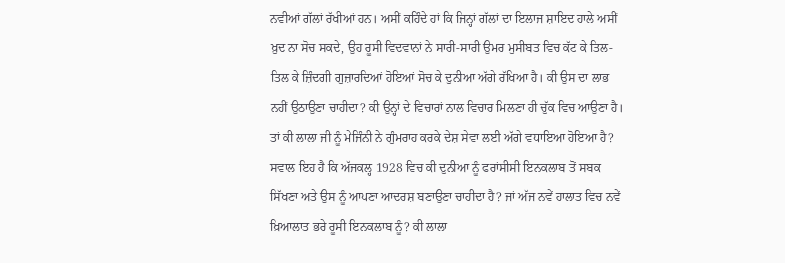ਨਵੀਆਂ ਗੱਲਾਂ ਰੱਖੀਆਂ ਹਨ। ਅਸੀਂ ਕਹਿੰਦੇ ਹਾਂ ਕਿ ਜਿਨ੍ਹਾਂ ਗੱਲਾਂ ਦਾ ਇਲਾਜ ਸ਼ਾਇਦ ਹਾਲੇ ਅਸੀਂ ਖ਼ੁਦ ਨਾ ਸੋਚ ਸਕਦੇ, ਉਹ ਰੂਸੀ ਵਿਦਵਾਨਾਂ ਨੇ ਸਾਰੀ-ਸਾਰੀ ਉਮਰ ਮੁਸੀਬਤ ਵਿਚ ਕੱਟ ਕੇ ਤਿਲ-ਤਿਲ ਕੇ ਜ਼ਿੰਦਗੀ ਗੁਜ਼ਾਰਦਿਆਂ ਹੋਇਆਂ ਸੋਚ ਕੇ ਦੁਨੀਆ ਅੱਗੇ ਰੱਖਿਆ ਹੈ। ਕੀ ਉਸ ਦਾ ਲਾਭ ਨਹੀਂ ਉਠਾਉਣਾ ਚਾਹੀਦਾ? ਕੀ ਉਨ੍ਹਾਂ ਦੇ ਵਿਚਾਰਾਂ ਨਾਲ ਵਿਚਾਰ ਮਿਲਣਾ ਹੀ ਚੁੱਕ ਵਿਚ ਆਉਣਾ ਹੈ। ਤਾਂ ਕੀ ਲਾਲਾ ਜੀ ਨੂੰ ਮੇਜਿੰਨੀ ਨੇ ਗੁੰਮਰਾਹ ਕਰਕੇ ਦੇਸ਼ ਸੇਵਾ ਲਈ ਅੱਗੇ ਵਧਾਇਆ ਹੋਇਆ ਹੈ?
ਸਵਾਲ ਇਹ ਹੈ ਕਿ ਅੱਜਕਲ੍ਹ 1928 ਵਿਚ ਕੀ ਦੁਨੀਆ ਨੂੰ ਫਰਾਂਸੀਸੀ ਇਨਕਲਾਬ ਤੋਂ ਸਬਕ ਸਿੱਖਣਾ ਅਤੇ ਉਸ ਨੂੰ ਆਪਣਾ ਆਦਰਸ਼ ਬਣਾਉਣਾ ਚਾਹੀਦਾ ਹੈ? ਜਾਂ ਅੱਜ ਨਵੇਂ ਹਾਲਾਤ ਵਿਚ ਨਵੇਂ ਖ਼ਿਆਲਾਤ ਭਰੇ ਰੂਸੀ ਇਨਕਲਾਬ ਨੂੰ? ਕੀ ਲਾਲਾ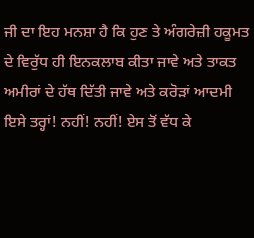ਜੀ ਦਾ ਇਹ ਮਨਸ਼ਾ ਹੈ ਕਿ ਹੁਣ ਤੇ ਅੰਗਰੇਜ਼ੀ ਹਕੂਮਤ ਦੇ ਵਿਰੁੱਧ ਹੀ ਇਨਕਲਾਬ ਕੀਤਾ ਜਾਵੇ ਅਤੇ ਤਾਕਤ ਅਮੀਰਾਂ ਦੇ ਹੱਥ ਦਿੱਤੀ ਜਾਵੇ ਅਤੇ ਕਰੋੜਾਂ ਆਦਮੀ ਇਸੇ ਤਰ੍ਹਾਂ! ਨਹੀਂ! ਨਹੀਂ! ਏਸ ਤੋਂ ਵੱਧ ਕੇ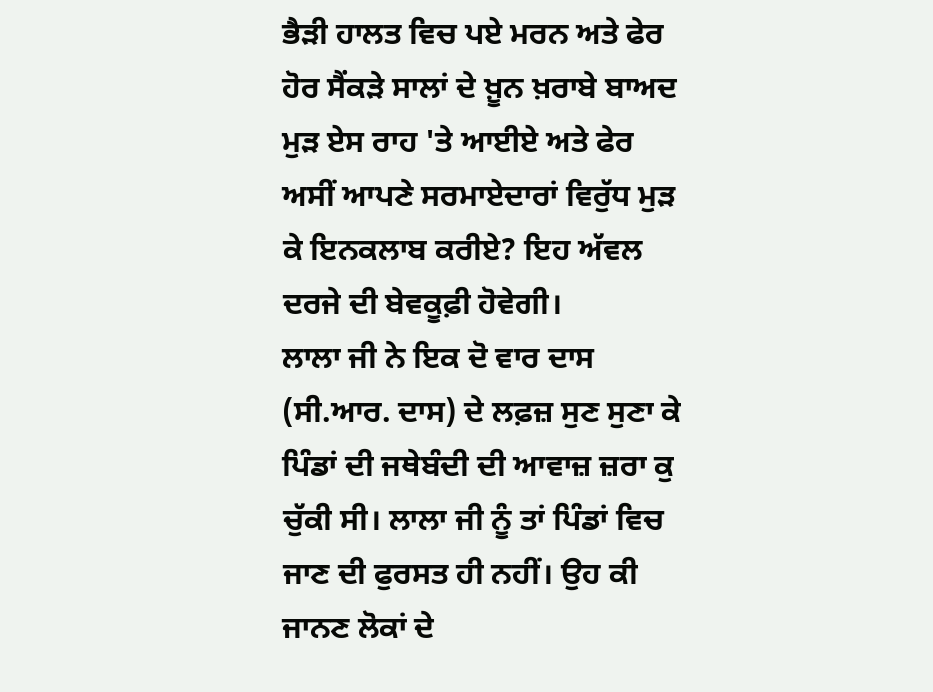ਭੈੜੀ ਹਾਲਤ ਵਿਚ ਪਏ ਮਰਨ ਅਤੇ ਫੇਰ ਹੋਰ ਸੈਂਕੜੇ ਸਾਲਾਂ ਦੇ ਖ਼ੂਨ ਖ਼ਰਾਬੇ ਬਾਅਦ ਮੁੜ ਏਸ ਰਾਹ 'ਤੇ ਆਈਏ ਅਤੇ ਫੇਰ ਅਸੀਂ ਆਪਣੇ ਸਰਮਾਏਦਾਰਾਂ ਵਿਰੁੱਧ ਮੁੜ ਕੇ ਇਨਕਲਾਬ ਕਰੀਏ? ਇਹ ਅੱਵਲ ਦਰਜੇ ਦੀ ਬੇਵਕੂਫ਼ੀ ਹੋਵੇਗੀ।
ਲਾਲਾ ਜੀ ਨੇ ਇਕ ਦੋ ਵਾਰ ਦਾਸ (ਸੀ.ਆਰ. ਦਾਸ) ਦੇ ਲਫ਼ਜ਼ ਸੁਣ ਸੁਣਾ ਕੇ ਪਿੰਡਾਂ ਦੀ ਜਥੇਬੰਦੀ ਦੀ ਆਵਾਜ਼ ਜ਼ਰਾ ਕੁ ਚੁੱਕੀ ਸੀ। ਲਾਲਾ ਜੀ ਨੂੰ ਤਾਂ ਪਿੰਡਾਂ ਵਿਚ ਜਾਣ ਦੀ ਫੁਰਸਤ ਹੀ ਨਹੀਂ। ਉਹ ਕੀ ਜਾਨਣ ਲੋਕਾਂ ਦੇ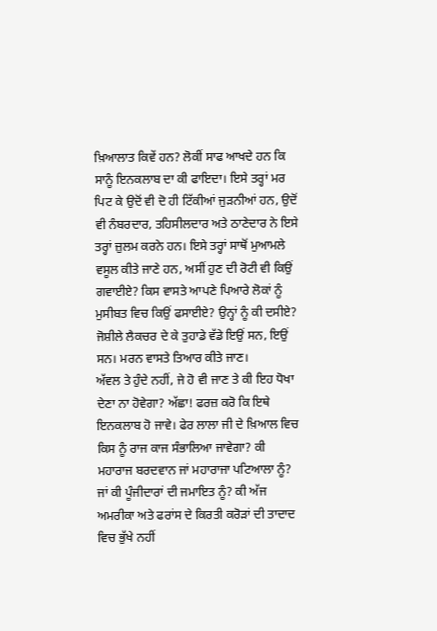ਖ਼ਿਆਲਾਤ ਕਿਵੇਂ ਹਨ? ਲੋਕੀਂ ਸਾਫ ਆਖਦੇ ਹਨ ਕਿ ਸਾਨੂੰ ਇਨਕਲਾਬ ਦਾ ਕੀ ਫਾਇਦਾ। ਇਸੇ ਤਰ੍ਹਾਂ ਮਰ ਪਿਟ ਕੇ ਉਦੋਂ ਵੀ ਦੋ ਹੀ ਟਿੱਕੀਆਂ ਜੁੜਨੀਆਂ ਹਨ, ਉਦੋਂ ਵੀ ਨੰਬਰਦਾਰ, ਤਹਿਸੀਲਦਾਰ ਅਤੇ ਠਾਣੇਦਾਰ ਨੇ ਇਸੇ ਤਰ੍ਹਾਂ ਜ਼ੁਲਮ ਕਰਨੇ ਹਨ। ਇਸੇ ਤਰ੍ਹਾਂ ਸਾਥੋਂ ਮੁਆਮਲੇ ਵਸੂਲ ਕੀਤੇ ਜਾਣੇ ਹਨ, ਅਸੀਂ ਹੁਣ ਦੀ ਰੋਟੀ ਵੀ ਕਿਉਂ ਗਵਾਈਏ? ਕਿਸ ਵਾਸਤੇ ਆਪਣੇ ਪਿਆਰੇ ਲੋਕਾਂ ਨੂੰ ਮੁਸੀਬਤ ਵਿਚ ਕਿਉਂ ਫਸਾਈਏ? ਉਨ੍ਹਾਂ ਨੂੰ ਕੀ ਦਸੀਏ? ਜੋਸ਼ੀਲੇ ਲੈਕਚਰ ਦੇ ਕੇ ਤੁਹਾਡੇ ਵੱਡੇ ਇਉਂ ਸਨ, ਇਉਂ ਸਨ। ਮਰਨ ਵਾਸਤੇ ਤਿਆਰ ਕੀਤੇ ਜਾਣ।
ਅੱਵਲ ਤੇ ਹੁੰਦੇ ਨਹੀਂ, ਜੇ ਹੋ ਵੀ ਜਾਣ ਤੇ ਕੀ ਇਹ ਧੋਖਾ ਦੇਣਾ ਨਾ ਹੋਵੇਗਾ? ਅੱਛਾ! ਫਰਜ਼ ਕਰੋ ਕਿ ਇਥੇ ਇਨਕਲਾਬ ਹੋ ਜਾਵੇ। ਫੇਰ ਲਾਲਾ ਜੀ ਦੇ ਖ਼ਿਆਲ ਵਿਚ ਕਿਸ ਨੂੰ ਰਾਜ ਕਾਜ ਸੰਭਾਲਿਆ ਜਾਵੇਗਾ? ਕੀ ਮਹਾਰਾਜ ਬਰਦਵਾਨ ਜਾਂ ਮਹਾਰਾਜਾ ਪਟਿਆਲਾ ਨੂੰ? ਜਾਂ ਕੀ ਪੂੰਜੀਦਾਰਾਂ ਦੀ ਜਮਾਇਤ ਨੂੰ? ਕੀ ਅੱਜ ਅਮਰੀਕਾ ਅਤੇ ਫਰਾਂਸ ਦੇ ਕਿਰਤੀ ਕਰੋੜਾਂ ਦੀ ਤਾਦਾਦ ਵਿਚ ਭੁੱਖੇ ਨਹੀਂ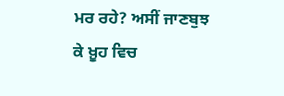ਮਰ ਰਹੇ? ਅਸੀਂ ਜਾਣਬੁਝ ਕੇ ਖ਼ੂਹ ਵਿਚ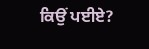ਕਿਉਂ ਪਈਏ?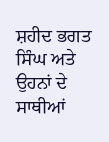ਸ਼ਹੀਦ ਭਗਤ ਸਿੰਘ ਅਤੇ ਉਹਨਾਂ ਦੇ ਸਾਥੀਆਂ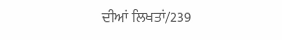ਦੀਆਂ ਲਿਖਤਾਂ/239